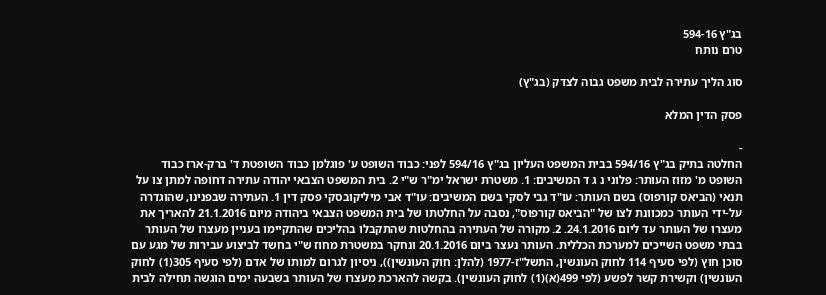בג"ץ 594-16
טרם נותח

סוג הליך עתירה לבית משפט גבוה לצדק (בג"ץ)

פסק הדין המלא

-
החלטה בתיק בג"ץ 594/16 בבית המשפט העליון בג"ץ 594/16 לפני: כבוד השופט ע' פוגלמן כבוד השופטת ד' ברק-ארז כבוד השופט מ' מזוז העותר: פלוני נ ג ד המשיבים: 1. משטרת ישראל ימ"ר ש"י 2. בית המשפט הצבאי יהודה עתירה דחופה למתן צו על תנאי (הביאס קורפוס) בשם העותר: עו"ד גבי לסקי בשם המשיבים: עו"ד אבי מיליקובסקי פסק דין 1. העתירה שבפנינו, שהוגדרה על-ידי העותר כמכוונת לצו של "הביאס קורפוס", נסבה על החלטתו של בית המשפט הצבאי ביהודה מיום 21.1.2016 להאריך את מעצרו של העותר עד ליום 24.1.2016. 2. מקורה של העתירה בהחלטות שהתקבלו בהליכים שהתקיימו בעניין מעצרו של העותר בבתי משפט השייכים למערכת הכללית. העותר נעצר ביום 20.1.2016 ונחקר במשטרת מחוז ש"י בחשד לביצוע עבירות של מגע עם סוכן חוץ (לפי סעיף 114 לחוק העונשין, התשל"ז-1977 (להלן: חוק העונשין)), ניסיון לגרום למותו של אדם (לפי סעיף 305(1) לחוק העונשין) וקשירת קשר לפשע (לפי 499(א)(1) לחוק העונשין). בקשה להארכת מעצרו של העותר בשבעה ימים הוגשה תחילה לבית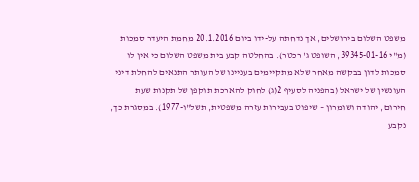משפט השלום בירושלים, אך נדחתה על-ידו ביום 20.1.2016 מחמת היעדר סמכות (מ"י 39345-01-16, השופט ג' רכטר). בהחלטה קבע בית משפט השלום כי אין לו סמכות לדון בבקשה מאחר שלא מתקיימים בעניינו של העותר התנאים להחלת דיני העונשין של ישראל (בהפניה לסעיף 2(ג) לחוק להארכת תוקפן של תקנות שעת חירום, יהודה ושומרון – שיפוט בעבירות עזרה משפטית, תשל"ו-1977). במסגרת כך, נקבע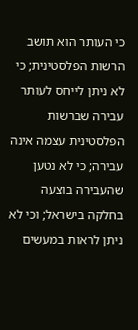כי העותר הוא תושב הרשות הפלסטינית; כי לא ניתן לייחס לעותר עבירה שברשות הפלסטינית עצמה אינה עבירה; כי לא נטען שהעבירה בוצעה בחלקה בישראל; וכי לא ניתן לראות במעשים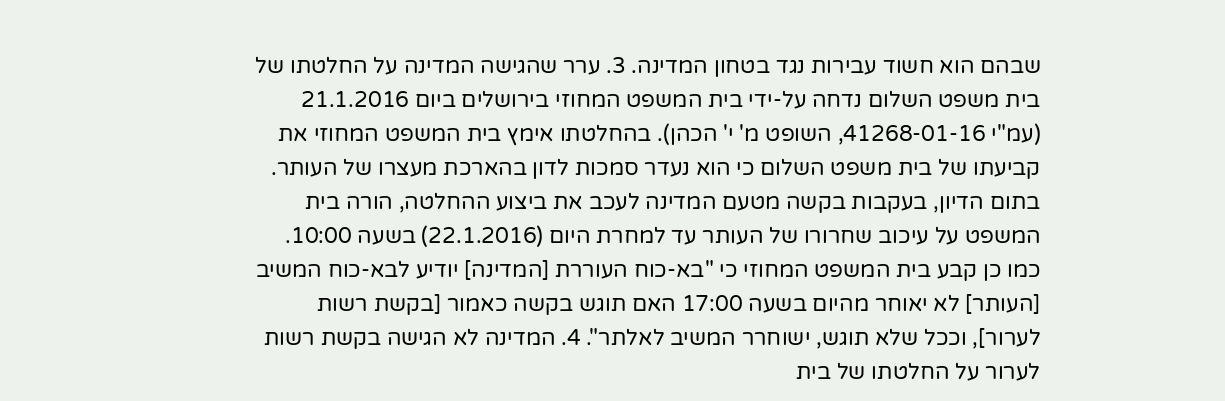שבהם הוא חשוד עבירות נגד בטחון המדינה. 3. ערר שהגישה המדינה על החלטתו של בית משפט השלום נדחה על-ידי בית המשפט המחוזי בירושלים ביום 21.1.2016 (עמ"י 41268-01-16, השופט מ' י' הכהן). בהחלטתו אימץ בית המשפט המחוזי את קביעתו של בית משפט השלום כי הוא נעדר סמכות לדון בהארכת מעצרו של העותר. בתום הדיון, בעקבות בקשה מטעם המדינה לעכב את ביצוע ההחלטה, הורה בית המשפט על עיכוב שחרורו של העותר עד למחרת היום (22.1.2016) בשעה 10:00. כמו כן קבע בית המשפט המחוזי כי "בא-כוח העוררת [המדינה] יודיע לבא-כוח המשיב [העותר] לא יאוחר מהיום בשעה 17:00 האם תוגש בקשה כאמור [בקשת רשות לערור], וככל שלא תוגש, ישוחרר המשיב לאלתר". 4. המדינה לא הגישה בקשת רשות לערור על החלטתו של בית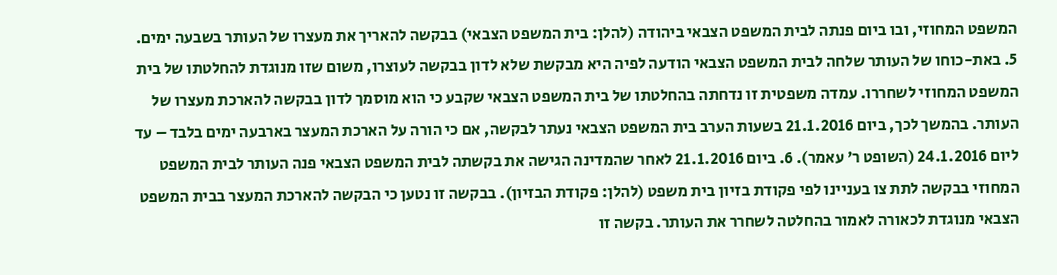המשפט המחוזי, ובו ביום פנתה לבית המשפט הצבאי ביהודה (להלן: בית המשפט הצבאי) בבקשה להאריך את מעצרו של העותר בשבעה ימים. 5. באת-כוחו של העותר שלחה לבית המשפט הצבאי הודעה לפיה היא מבקשת שלא לדון בבקשה לעוצרו, משום שזו מנוגדת להחלטתו של בית המשפט המחוזי לשחררו. עמדה משפטית זו נדחתה בהחלטתו של בית המשפט הצבאי שקבע כי הוא מוסמך לדון בבקשה להארכת מעצרו של העותר. בהמשך לכך, ביום 21.1.2016 בשעות הערב בית המשפט הצבאי נעתר לבקשה, אם כי הורה על הארכת המעצר בארבעה ימים בלבד – עד ליום 24.1.2016 (השופט ר' עאמר). 6. ביום 21.1.2016 לאחר שהמדינה הגישה את בקשתה לבית המשפט הצבאי פנה העותר לבית המשפט המחוזי בבקשה לתת צו בעניינו לפי פקודת בזיון בית משפט (להלן: פקודת הבזיון). בבקשה זו נטען כי הבקשה להארכת המעצר בבית המשפט הצבאי מנוגדת לכאורה לאמור בהחלטה לשחרר את העותר. בקשה זו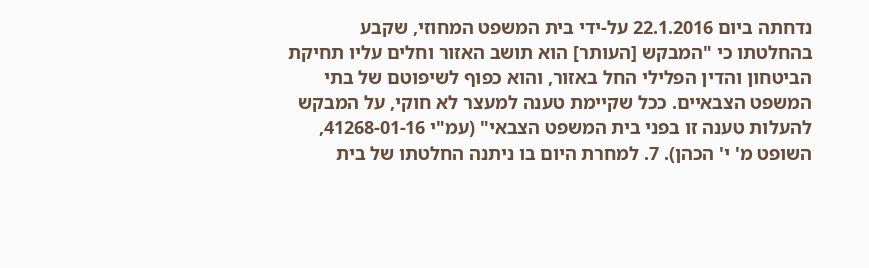נדחתה ביום 22.1.2016 על-ידי בית המשפט המחוזי, שקבע בהחלטתו כי "המבקש [העותר] הוא תושב האזור וחלים עליו תחיקת הביטחון והדין הפלילי החל באזור, והוא כפוף לשיפוטם של בתי המשפט הצבאיים. ככל שקיימת טענה למעצר לא חוקי, על המבקש להעלות טענה זו בפני בית המשפט הצבאי" (עמ"י 41268-01-16, השופט מ' י' הכהן). 7. למחרת היום בו ניתנה החלטתו של בית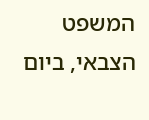המשפט הצבאי, ביום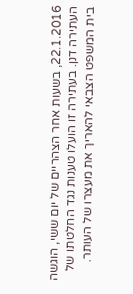22.1.2016, בשעות אחר הצהריים של יום ששי, הוגשה העתירה דנן. בעתירה זו הועלו טענות נגד החלטתו של בית המשפט הצבאי להאריך את מעצרו של העותר.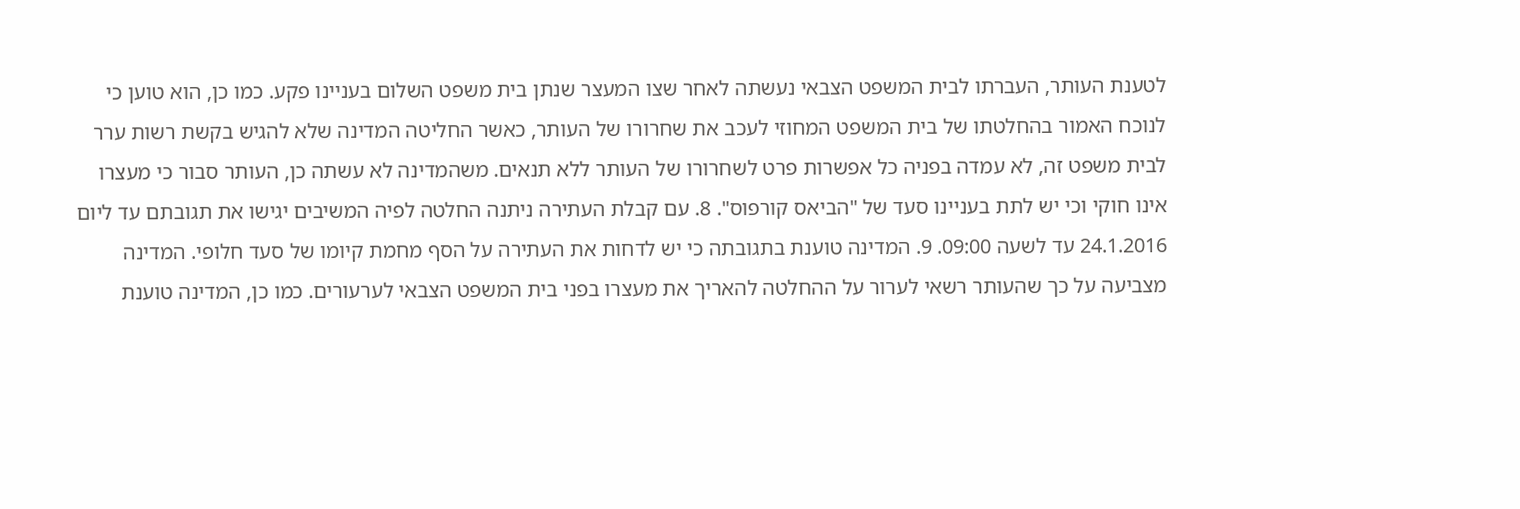לטענת העותר, העברתו לבית המשפט הצבאי נעשתה לאחר שצו המעצר שנתן בית משפט השלום בעניינו פקע. כמו כן, הוא טוען כי לנוכח האמור בהחלטתו של בית המשפט המחוזי לעכב את שחרורו של העותר, כאשר החליטה המדינה שלא להגיש בקשת רשות ערר לבית משפט זה, לא עמדה בפניה כל אפשרות פרט לשחרורו של העותר ללא תנאים. משהמדינה לא עשתה כן, העותר סבור כי מעצרו אינו חוקי וכי יש לתת בעניינו סעד של "הביאס קורפוס". 8. עם קבלת העתירה ניתנה החלטה לפיה המשיבים יגישו את תגובתם עד ליום 24.1.2016 עד לשעה 09:00. 9. המדינה טוענת בתגובתה כי יש לדחות את העתירה על הסף מחמת קיומו של סעד חלופי. המדינה מצביעה על כך שהעותר רשאי לערור על ההחלטה להאריך את מעצרו בפני בית המשפט הצבאי לערעורים. כמו כן, המדינה טוענת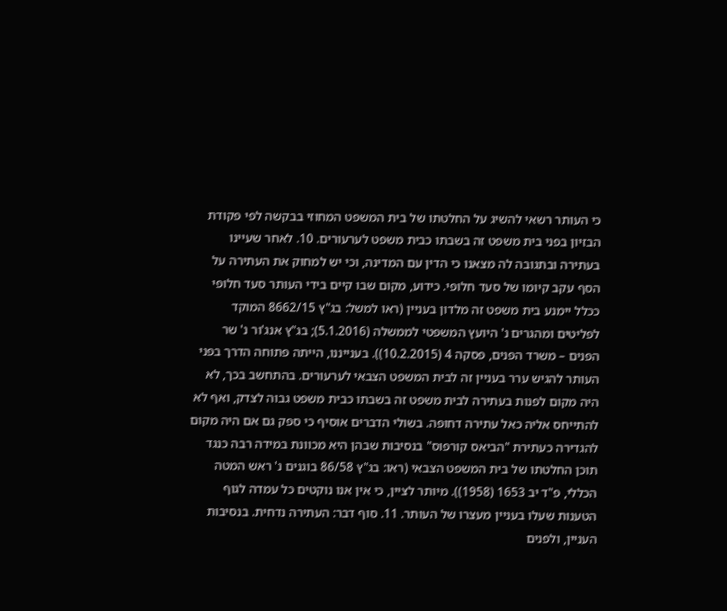כי העותר רשאי להשיג על החלטתו של בית המשפט המחוזי בבקשה לפי פקודת הבזיון בפני בית משפט זה בשבתו כבית משפט לערעורים. 10. לאחר שעיינו בעתירה ובתגובה לה מצאנו כי הדין עם המדינה, וכי יש למחוק את העתירה על הסף עקב קיומו של סעד חלופי. כידוע, מקום שבו קיים בידי העותר סעד חלופי ככלל יימנע בית משפט זה מלדון בעניין (ראו למשל: בג"ץ 8662/15 המוקד לפליטים ומהגרים נ' היועץ המשפטי לממשלה (5.1.2016); בג"ץ אנג'ור נ' שר הפנים – משרד הפנים, פסקה 4 (10.2.2015)). בענייננו, הייתה פתוחה הדרך בפני העותר להגיש ערר בעניין זה לבית המשפט הצבאי לערעורים. בהתחשב בכך, לא היה מקום לפנות בעתירה לבית משפט זה בשבתו כבית משפט גבוה לצדק, ואף לא להתייחס אליה כאל עתירה דחופה. בשולי הדברים אוסיף כי ספק גם אם היה מקום להגדירה כעתירת "הביאס קורפוס" בנסיבות שבהן היא מכוונת במידה רבה כנגד תוכן החלטתו של בית המשפט הצבאי (ראו: בג"ץ 86/58 בוגנים נ' ראש המטה הכללי, פ"ד יב 1653 (1958)). מיותר לציין, כי אין אנו נוקטים כל עמדה לגוף הטענות שעלו בעניין מעצרו של העותר. 11. סוף דבר: העתירה נדחית. בנסיבות העניין, ולפנים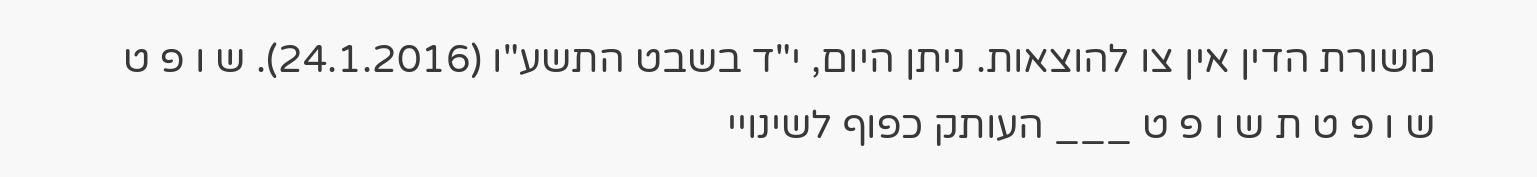משורת הדין אין צו להוצאות. ניתן היום, י"ד בשבט התשע"ו (24.1.2016). ש ו פ ט ש ו פ ט ת ש ו פ ט ___ העותק כפוף לשינויי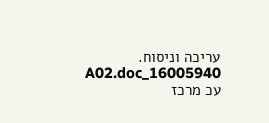עריכה וניסוח. 16005940_A02.doc עכ מרכז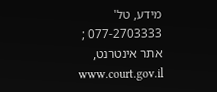מידע, טל' 077-2703333 ; אתר אינטרנט, www.court.gov.il